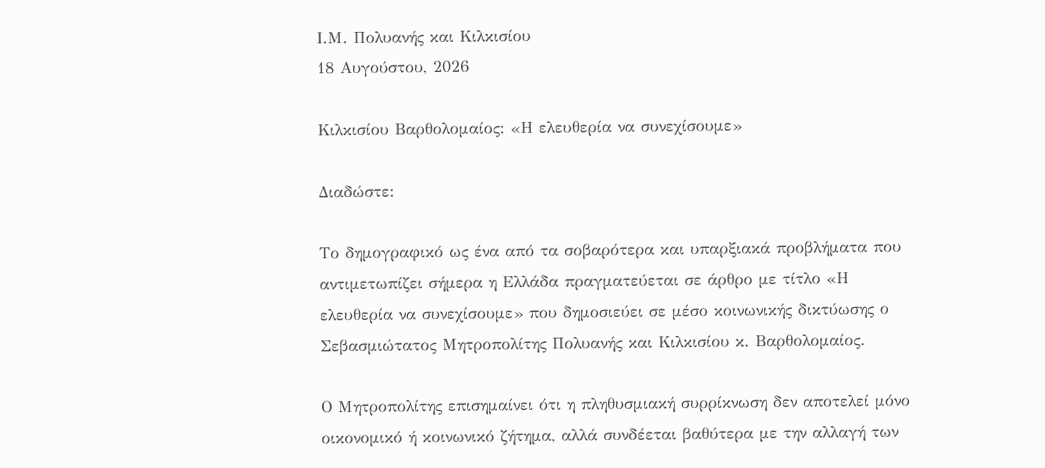Ι.Μ. Πολυανής και Κιλκισίου
18 Αυγούστου, 2026

Κιλκισίου Βαρθολομαίος: «Η ελευθερία να συνεχίσουμε»

Διαδώστε:

Το δημογραφικό ως ένα από τα σοβαρότερα και υπαρξιακά προβλήματα που αντιμετωπίζει σήμερα η Ελλάδα πραγματεύεται σε άρθρο με τίτλο «Η ελευθερία να συνεχίσουμε» που δημοσιεύει σε μέσο κοινωνικής δικτύωσης ο Σεβασμιώτατος Μητροπολίτης Πολυανής και Κιλκισίου κ. Βαρθολομαίος.

Ο Μητροπολίτης επισημαίνει ότι η πληθυσμιακή συρρίκνωση δεν αποτελεί μόνο οικονομικό ή κοινωνικό ζήτημα, αλλά συνδέεται βαθύτερα με την αλλαγή των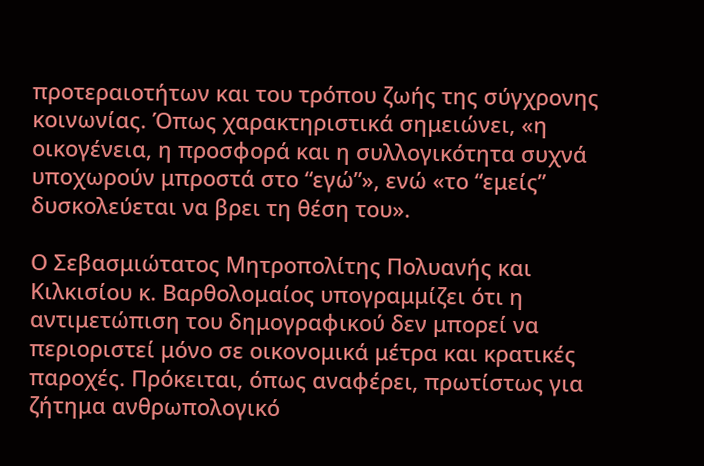προτεραιοτήτων και του τρόπου ζωής της σύγχρονης κοινωνίας. Όπως χαρακτηριστικά σημειώνει, «η οικογένεια, η προσφορά και η συλλογικότητα συχνά υποχωρούν μπροστά στο “εγώ”», ενώ «το “εμείς” δυσκολεύεται να βρει τη θέση του».

Ο Σεβασμιώτατος Μητροπολίτης Πολυανής και Κιλκισίου κ. Βαρθολομαίος υπογραμμίζει ότι η αντιμετώπιση του δημογραφικού δεν μπορεί να περιοριστεί μόνο σε οικονομικά μέτρα και κρατικές παροχές. Πρόκειται, όπως αναφέρει, πρωτίστως για ζήτημα ανθρωπολογικό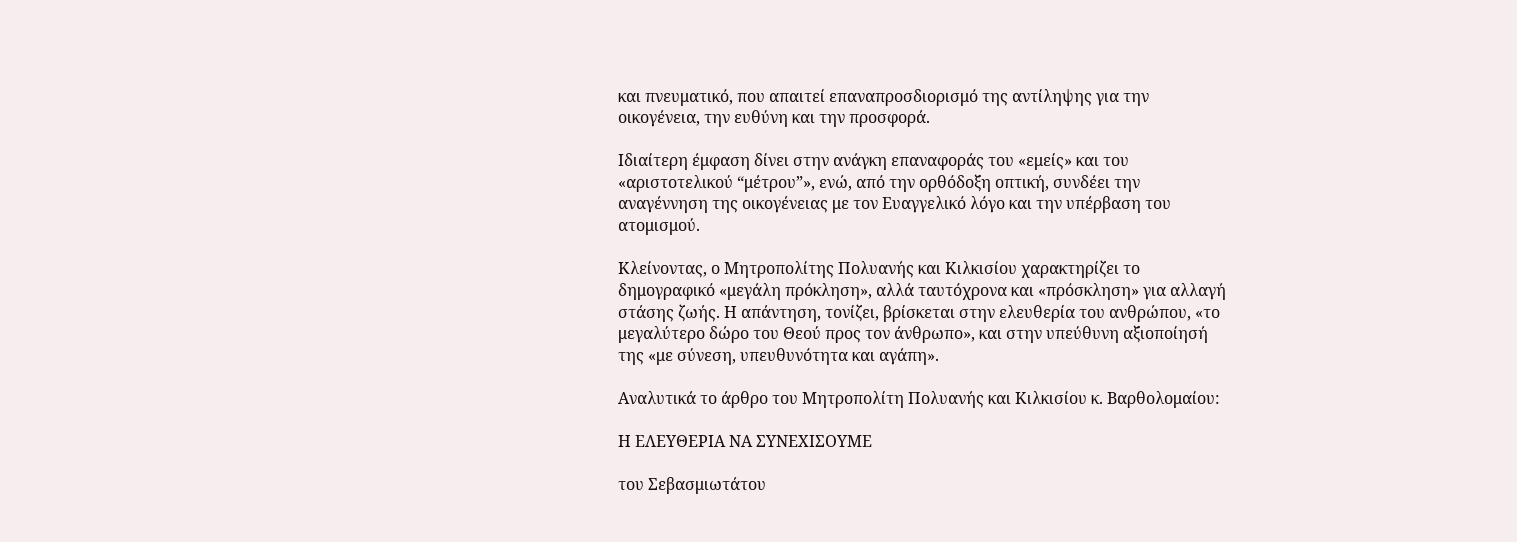και πνευματικό, που απαιτεί επαναπροσδιορισμό της αντίληψης για την οικογένεια, την ευθύνη και την προσφορά.

Ιδιαίτερη έμφαση δίνει στην ανάγκη επαναφοράς του «εμείς» και του «αριστοτελικού “μέτρου”», ενώ, από την ορθόδοξη οπτική, συνδέει την αναγέννηση της οικογένειας με τον Ευαγγελικό λόγο και την υπέρβαση του ατομισμού.

Κλείνοντας, ο Μητροπολίτης Πολυανής και Κιλκισίου χαρακτηρίζει το δημογραφικό «μεγάλη πρόκληση», αλλά ταυτόχρονα και «πρόσκληση» για αλλαγή στάσης ζωής. Η απάντηση, τονίζει, βρίσκεται στην ελευθερία του ανθρώπου, «το μεγαλύτερο δώρο του Θεού προς τον άνθρωπο», και στην υπεύθυνη αξιοποίησή της «με σύνεση, υπευθυνότητα και αγάπη».

Αναλυτικά το άρθρο του Μητροπολίτη Πολυανής και Κιλκισίου κ. Βαρθολομαίου:

Η ΕΛΕΥΘΕΡΙΑ ΝΑ ΣΥΝΕΧΙΣΟΥΜΕ

του Σεβασμιωτάτου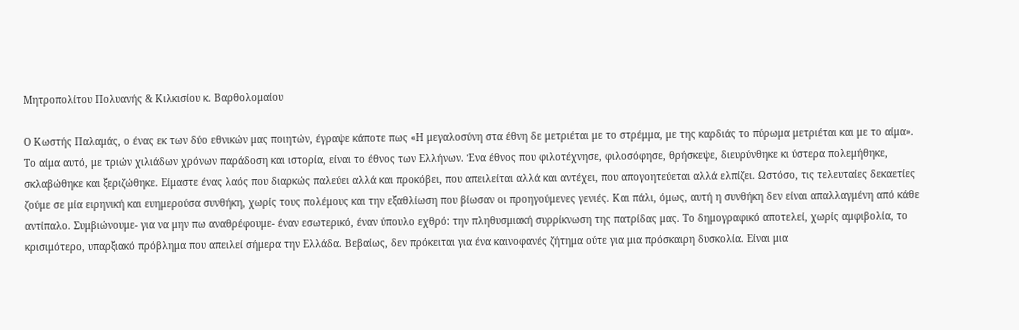Μητροπολίτου Πολυανής & Κιλκισίου κ. Βαρθολομαίου

Ο Κωστής Παλαμάς, ο ένας εκ των δύο εθνικών μας ποιητών, έγραψε κάποτε πως «Η μεγαλοσύνη στα έθνη δε μετριέται με το στρέμμα, με της καρδιάς το πύρωμα μετριέται και με το αίμα». Το αίμα αυτό, με τριών χιλιάδων χρόνων παράδοση και ιστορία, είναι το έθνος των Ελλήνων. Ένα έθνος που φιλοτέχνησε, φιλοσόφησε, θρήσκεψε, διευρύνθηκε κι ύστερα πολεμήθηκε, σκλαβώθηκε και ξεριζώθηκε. Είμαστε ένας λαός που διαρκώς παλεύει αλλά και προκόβει, που απειλείται αλλά και αντέχει, που απογοητεύεται αλλά ελπίζει. Ωστόσο, τις τελευταίες δεκαετίες ζούμε σε μία ειρηνική και ευημερούσα συνθήκη, χωρίς τους πολέμους και την εξαθλίωση που βίωσαν οι προηγούμενες γενιές. Και πάλι, όμως, αυτή η συνθήκη δεν είναι απαλλαγμένη από κάθε αντίπαλο. Συμβιώνουμε- για να μην πω αναθρέφουμε- έναν εσωτερικό, έναν ύπουλο εχθρό: την πληθυσμιακή συρρίκνωση της πατρίδας μας. Το δημογραφικό αποτελεί, χωρίς αμφιβολία, το κρισιμότερο, υπαρξιακό πρόβλημα που απειλεί σήμερα την Ελλάδα. Βεβαίως, δεν πρόκειται για ένα καινοφανές ζήτημα ούτε για μια πρόσκαιρη δυσκολία. Είναι μια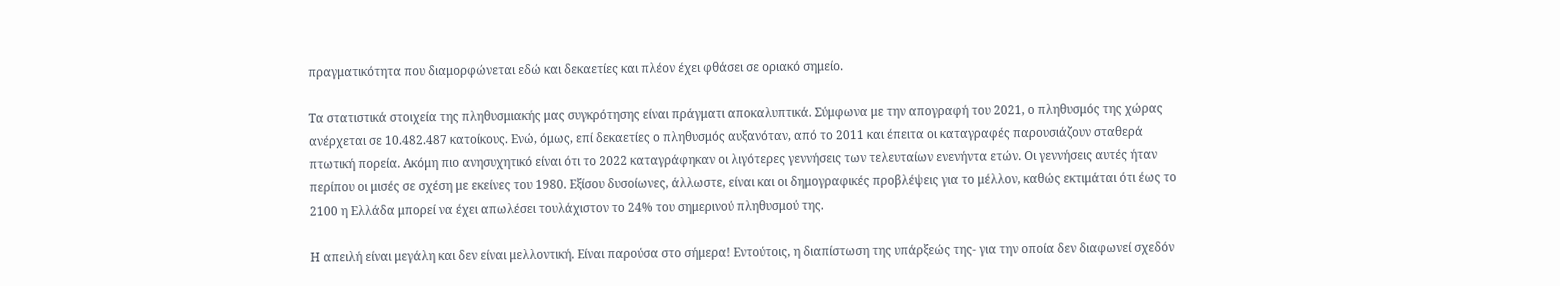πραγματικότητα που διαμορφώνεται εδώ και δεκαετίες και πλέον έχει φθάσει σε οριακό σημείο.

Τα στατιστικά στοιχεία της πληθυσμιακής μας συγκρότησης είναι πράγματι αποκαλυπτικά. Σύμφωνα με την απογραφή του 2021, ο πληθυσμός της χώρας ανέρχεται σε 10.482.487 κατοίκους. Ενώ, όμως, επί δεκαετίες ο πληθυσμός αυξανόταν, από το 2011 και έπειτα οι καταγραφές παρουσιάζουν σταθερά πτωτική πορεία. Ακόμη πιο ανησυχητικό είναι ότι το 2022 καταγράφηκαν οι λιγότερες γεννήσεις των τελευταίων ενενήντα ετών. Οι γεννήσεις αυτές ήταν περίπου οι μισές σε σχέση με εκείνες του 1980. Εξίσου δυσοίωνες, άλλωστε, είναι και οι δημογραφικές προβλέψεις για το μέλλον, καθώς εκτιμάται ότι έως το 2100 η Ελλάδα μπορεί να έχει απωλέσει τουλάχιστον το 24% του σημερινού πληθυσμού της.

Η απειλή είναι μεγάλη και δεν είναι μελλοντική. Είναι παρούσα στο σήμερα! Εντούτοις, η διαπίστωση της υπάρξεώς της- για την οποία δεν διαφωνεί σχεδόν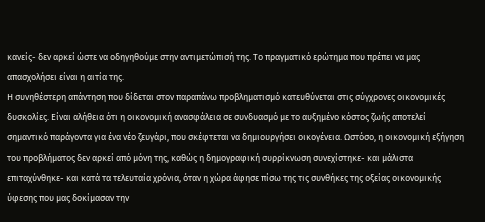κανείς- δεν αρκεί ώστε να οδηγηθούμε στην αντιμετώπισή της. Το πραγματικό ερώτημα που πρέπει να μας απασχολήσει είναι η αιτία της.
Η συνηθέστερη απάντηση που δίδεται στον παραπάνω προβληματισμό κατευθύνεται στις σύγχρονες οικονομικές δυσκολίες. Είναι αλήθεια ότι η οικονομική ανασφάλεια σε συνδυασμό με το αυξημένο κόστος ζωής αποτελεί σημαντικό παράγοντα για ένα νέο ζευγάρι, που σκέφτεται να δημιουργήσει οικογένεια. Ωστόσο, η οικονομική εξήγηση του προβλήματος δεν αρκεί από μόνη της, καθώς η δημογραφική συρρίκνωση συνεχίστηκε- και μάλιστα επιταχύνθηκε- και κατά τα τελευταία χρόνια, όταν η χώρα άφησε πίσω της τις συνθήκες της οξείας οικονομικής ύφεσης που μας δοκίμασαν την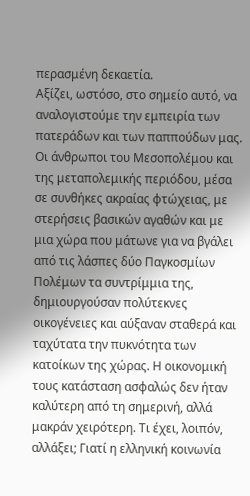περασμένη δεκαετία.
Αξίζει, ωστόσο, στο σημείο αυτό, να αναλογιστούμε την εμπειρία των πατεράδων και των παππούδων μας. Οι άνθρωποι του Μεσοπολέμου και της μεταπολεμικής περιόδου, μέσα σε συνθήκες ακραίας φτώχειας, με στερήσεις βασικών αγαθών και με μια χώρα που μάτωνε για να βγάλει από τις λάσπες δύο Παγκοσμίων Πολέμων τα συντρίμμια της, δημιουργούσαν πολύτεκνες οικογένειες και αύξαναν σταθερά και ταχύτατα την πυκνότητα των κατοίκων της χώρας. Η οικονομική τους κατάσταση ασφαλώς δεν ήταν καλύτερη από τη σημερινή, αλλά μακράν χειρότερη. Τι έχει, λοιπόν, αλλάξει; Γιατί η ελληνική κοινωνία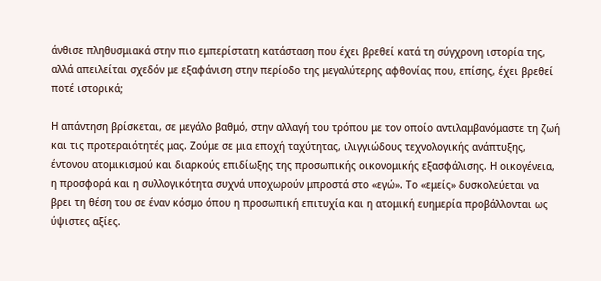άνθισε πληθυσμιακά στην πιο εμπερίστατη κατάσταση που έχει βρεθεί κατά τη σύγχρονη ιστορία της, αλλά απειλείται σχεδόν με εξαφάνιση στην περίοδο της μεγαλύτερης αφθονίας που, επίσης, έχει βρεθεί ποτέ ιστορικά;

Η απάντηση βρίσκεται, σε μεγάλο βαθμό, στην αλλαγή του τρόπου με τον οποίο αντιλαμβανόμαστε τη ζωή και τις προτεραιότητές μας. Ζούμε σε μια εποχή ταχύτητας, ιλιγγιώδους τεχνολογικής ανάπτυξης, έντονου ατομικισμού και διαρκούς επιδίωξης της προσωπικής οικονομικής εξασφάλισης. Η οικογένεια, η προσφορά και η συλλογικότητα συχνά υποχωρούν μπροστά στο «εγώ». Το «εμείς» δυσκολεύεται να βρει τη θέση του σε έναν κόσμο όπου η προσωπική επιτυχία και η ατομική ευημερία προβάλλονται ως ύψιστες αξίες.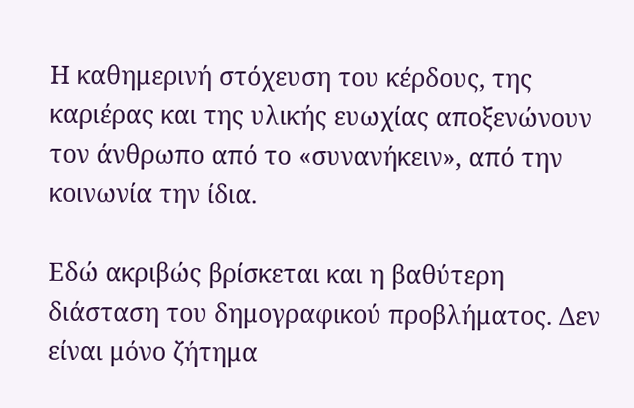Η καθημερινή στόχευση του κέρδους, της καριέρας και της υλικής ευωχίας αποξενώνουν τον άνθρωπο από το «συνανήκειν», από την κοινωνία την ίδια.

Εδώ ακριβώς βρίσκεται και η βαθύτερη διάσταση του δημογραφικού προβλήματος. Δεν είναι μόνο ζήτημα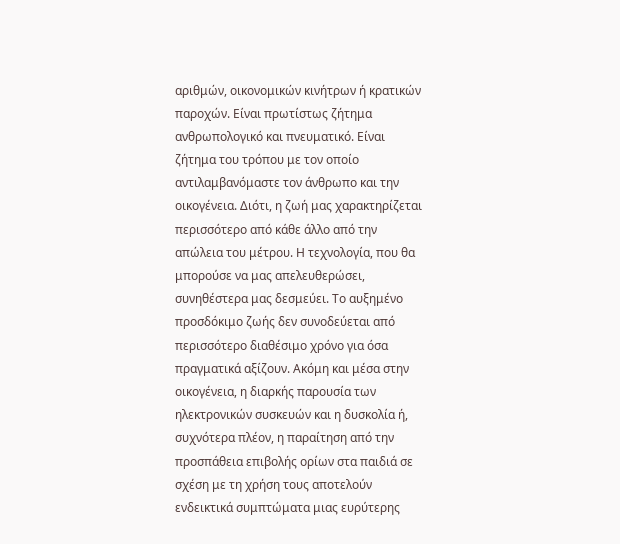αριθμών, οικονομικών κινήτρων ή κρατικών παροχών. Είναι πρωτίστως ζήτημα ανθρωπολογικό και πνευματικό. Είναι ζήτημα του τρόπου με τον οποίο αντιλαμβανόμαστε τον άνθρωπο και την οικογένεια. Διότι, η ζωή μας χαρακτηρίζεται περισσότερο από κάθε άλλο από την απώλεια του μέτρου. Η τεχνολογία, που θα μπορούσε να μας απελευθερώσει, συνηθέστερα μας δεσμεύει. Το αυξημένο προσδόκιμο ζωής δεν συνοδεύεται από περισσότερο διαθέσιμο χρόνο για όσα πραγματικά αξίζουν. Ακόμη και μέσα στην οικογένεια, η διαρκής παρουσία των ηλεκτρονικών συσκευών και η δυσκολία ή, συχνότερα πλέον, η παραίτηση από την προσπάθεια επιβολής ορίων στα παιδιά σε σχέση με τη χρήση τους αποτελούν ενδεικτικά συμπτώματα μιας ευρύτερης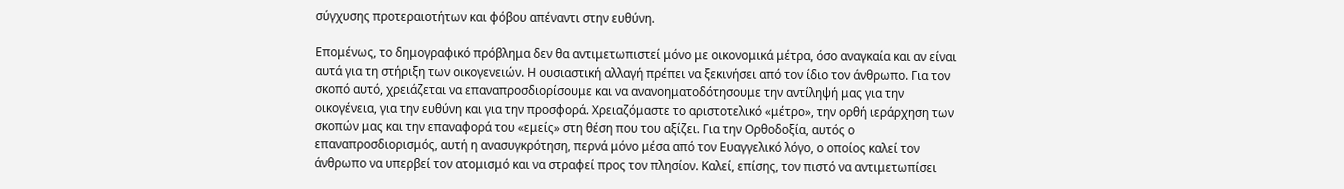σύγχυσης προτεραιοτήτων και φόβου απέναντι στην ευθύνη.

Επομένως, το δημογραφικό πρόβλημα δεν θα αντιμετωπιστεί μόνο με οικονομικά μέτρα, όσο αναγκαία και αν είναι αυτά για τη στήριξη των οικογενειών. Η ουσιαστική αλλαγή πρέπει να ξεκινήσει από τον ίδιο τον άνθρωπο. Για τον σκοπό αυτό, χρειάζεται να επαναπροσδιορίσουμε και να ανανοηματοδότησουμε την αντίληψή μας για την οικογένεια, για την ευθύνη και για την προσφορά. Χρειαζόμαστε το αριστοτελικό «μέτρο», την ορθή ιεράρχηση των σκοπών μας και την επαναφορά του «εμείς» στη θέση που του αξίζει. Για την Ορθοδοξία, αυτός ο επαναπροσδιορισμός, αυτή η ανασυγκρότηση, περνά μόνο μέσα από τον Ευαγγελικό λόγο, ο οποίος καλεί τον άνθρωπο να υπερβεί τον ατομισμό και να στραφεί προς τον πλησίον. Καλεί, επίσης, τον πιστό να αντιμετωπίσει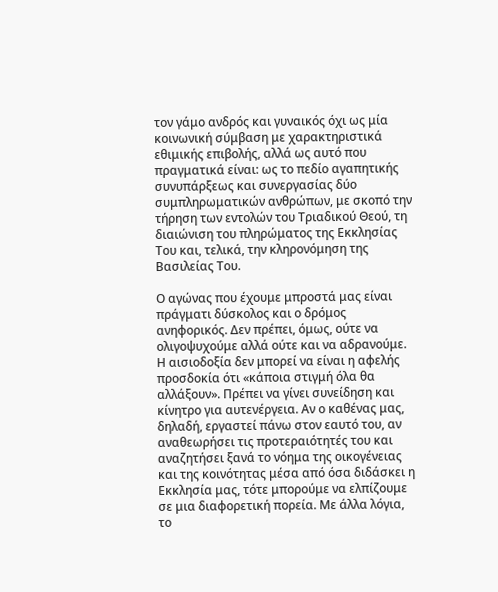τον γάμο ανδρός και γυναικός όχι ως μία κοινωνική σύμβαση με χαρακτηριστικά εθιμικής επιβολής, αλλά ως αυτό που πραγματικά είναι: ως το πεδίο αγαπητικής συνυπάρξεως και συνεργασίας δύο συμπληρωματικών ανθρώπων, με σκοπό την τήρηση των εντολών του Τριαδικού Θεού, τη διαιώνιση του πληρώματος της Εκκλησίας Του και, τελικά, την κληρονόμηση της Βασιλείας Του.

Ο αγώνας που έχουμε μπροστά μας είναι πράγματι δύσκολος και ο δρόμος ανηφορικός. Δεν πρέπει, όμως, ούτε να ολιγοψυχούμε αλλά ούτε και να αδρανούμε. Η αισιοδοξία δεν μπορεί να είναι η αφελής προσδοκία ότι «κάποια στιγμή όλα θα αλλάξουν». Πρέπει να γίνει συνείδηση και κίνητρο για αυτενέργεια. Αν ο καθένας μας, δηλαδή, εργαστεί πάνω στον εαυτό του, αν αναθεωρήσει τις προτεραιότητές του και αναζητήσει ξανά το νόημα της οικογένειας και της κοινότητας μέσα από όσα διδάσκει η Εκκλησία μας, τότε μπορούμε να ελπίζουμε σε μια διαφορετική πορεία. Με άλλα λόγια, το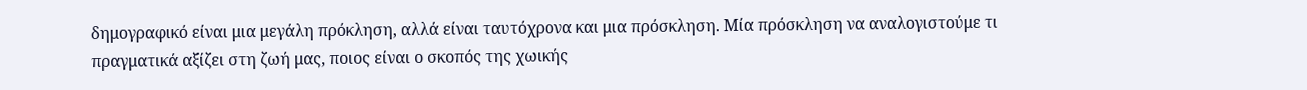δημογραφικό είναι μια μεγάλη πρόκληση, αλλά είναι ταυτόχρονα και μια πρόσκληση. Μία πρόσκληση να αναλογιστούμε τι πραγματικά αξίζει στη ζωή μας, ποιος είναι ο σκοπός της χωικής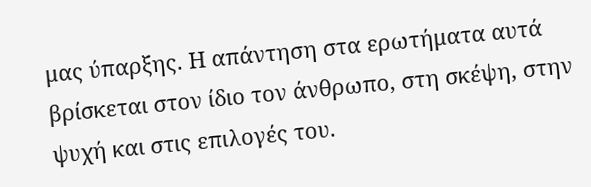μας ύπαρξης. Η απάντηση στα ερωτήματα αυτά βρίσκεται στον ίδιο τον άνθρωπο, στη σκέψη, στην ψυχή και στις επιλογές του.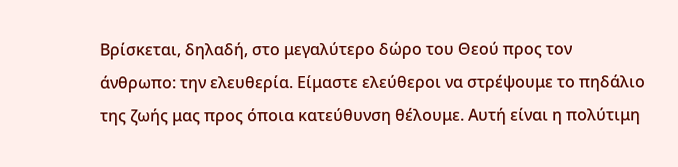Βρίσκεται, δηλαδή, στο μεγαλύτερο δώρο του Θεού προς τον άνθρωπο: την ελευθερία. Είμαστε ελεύθεροι να στρέψουμε το πηδάλιο της ζωής μας προς όποια κατεύθυνση θέλουμε. Αυτή είναι η πολύτιμη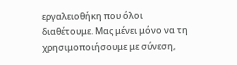εργαλειοθήκη που όλοι διαθέτουμε. Μας μένει μόνο να τη χρησιμοποιήσουμε με σύνεση,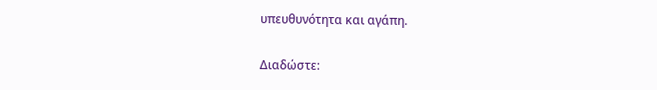υπευθυνότητα και αγάπη.

Διαδώστε: